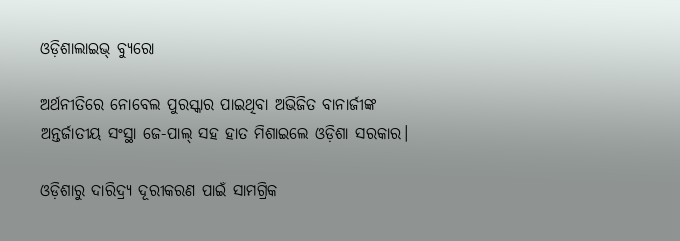ଓଡ଼ିଶାଲାଇଭ୍‌ ବ୍ୟୁରୋ

ଅର୍ଥନୀତିରେ ନୋବେଲ ପୁରସ୍କାର ପାଇଥିବା ଅଭିଜିତ ବାନାର୍ଜୀଙ୍କ ଅନ୍ତର୍ଜାତୀୟ ସଂସ୍ଥା ଜେ-ପାଲ୍‌ ସହ ହାତ ମିଶାଇଲେ ଓଡ଼ିଶା ସରକାର।

ଓଡ଼ିଶାରୁ ଦାରିଦ୍ର୍ୟ ଦୂରୀକରଣ ପାଇଁ ସାମଗ୍ରିକ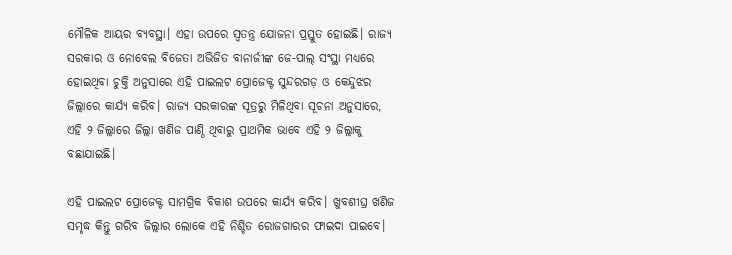ମୌଳିକ ଆୟର ବ୍ୟବସ୍ଥା। ଏହା ଉପରେ ସ୍ୱତନ୍ତ୍ର ଯୋଜନା ପ୍ରସ୍ତୁତ ହୋଇଛି। ରାଜ୍ୟ ସରକାର ଓ ନୋବେଲ ବିଜେତା ଅଭିଜିତ ବାନାର୍ଜୀଙ୍କ ଜେ-ପାଲ୍ ସଂସ୍ଥା ମଧ୍ୟରେ ହୋଇଥିବା ଚୁକ୍ତି ଅନୁସାରେ ଏହି ପାଇଲଟ ପ୍ରୋଜେକ୍ଟ ସୁନ୍ଦରଗଡ଼ ଓ କେନ୍ଦୁଝର ଜିଲ୍ଲାରେ କାର୍ଯ୍ୟ କରିବ। ରାଜ୍ୟ ସରକାରଙ୍କ ସୂତ୍ରରୁ ମିଳିଥିବା ସୂଚନା ଅନୁସାରେ, ଏହି ୨ ଜିଲ୍ଲାରେ ଜିଲ୍ଲା ଖଣିଜ ପାଣ୍ଠି ଥିବାରୁ ପ୍ରାଥମିକ ଭାବେ ଏହି ୨ ଜିଲ୍ଲାକୁ ବଛାଯାଇଛି।

ଏହି ପାଇଲଟ ପ୍ରୋଜେକ୍ଟ ସାମଗ୍ରିକ ବିକାଶ ଉପରେ କାର୍ଯ୍ୟ କରିବ। ଖୁବଶୀଘ୍ର ଖଣିଜ ସମୃଦ୍ଧ କିନ୍ତୁ ଗରିବ ଜିଲ୍ଲାର ଲୋକେ ଏହି ନିଶ୍ଚିତ ରୋଜଗାରର ଫାଇଦା ପାଇବେ।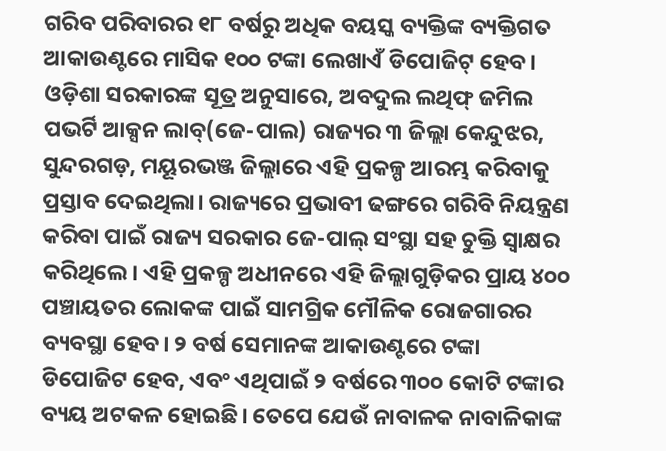ଗରିବ ପରିବାରର ୧୮ ବର୍ଷରୁ ଅଧିକ ବୟସ୍କ ବ୍ୟକ୍ତିଙ୍କ ବ୍ୟକ୍ତିଗତ ଆକାଉଣ୍ଟରେ ମାସିକ ୧୦୦ ଟଙ୍କା ଲେଖାଏଁ ଡିପୋଜିଟ୍ ହେବ। ଓଡ଼ିଶା ସରକାରଙ୍କ ସୂତ୍ର ଅନୁସାରେ, ଅବଦୁଲ ଲଥିଫ୍ ଜମିଲ ପଭର୍ଟି ଆକ୍ସନ ଲାବ୍(ଜେ-ପାଲ) ରାଜ୍ୟର ୩ ଜିଲ୍ଲା କେନ୍ଦୁଝର, ସୁନ୍ଦରଗଡ଼, ମୟୂରଭଞ୍ଜ ଜିଲ୍ଲାରେ ଏହି ପ୍ରକଳ୍ପ ଆରମ୍ଭ କରିବାକୁ ପ୍ରସ୍ତାବ ଦେଇଥିଲା। ରାଜ୍ୟରେ ପ୍ରଭାବୀ ଢଙ୍ଗରେ ଗରିବି ନିୟନ୍ତ୍ରଣ କରିବା ପାଇଁ ରାଜ୍ୟ ସରକାର ଜେ-ପାଲ୍ ସଂସ୍ଥା ସହ ଚୁକ୍ତି ସ୍ୱାକ୍ଷର କରିଥିଲେ। ଏହି ପ୍ରକଳ୍ପ ଅଧୀନରେ ଏହି ଜିଲ୍ଲାଗୁଡ଼ିକର ପ୍ରାୟ ୪୦୦ ପଞ୍ଚାୟତର ଲୋକଙ୍କ ପାଇଁ ସାମଗ୍ରିକ ମୌଳିକ ରୋଜଗାରର ବ୍ୟବସ୍ଥା ହେବ। ୨ ବର୍ଷ ସେମାନଙ୍କ ଆକାଉଣ୍ଟରେ ଟଙ୍କା ଡିପୋଜିଟ ହେବ, ଏବଂ ଏଥିପାଇଁ ୨ ବର୍ଷରେ ୩୦୦ କୋଟି ଟଙ୍କାର ବ୍ୟୟ ଅଟକଳ ହୋଇଛି। ତେପେ ଯେଉଁ ନାବାଳକ ନାବାଳିକାଙ୍କ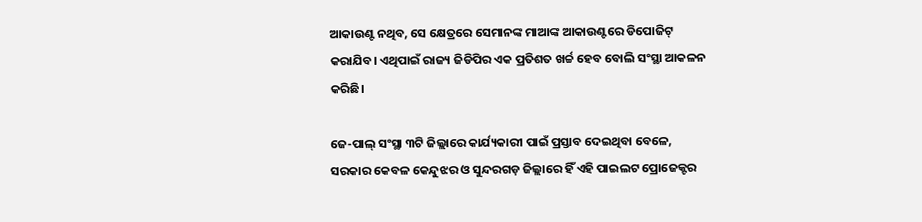ଆକାଉଣ୍ଟ ନଥିବ, ସେ କ୍ଷେତ୍ରରେ ସେମାନଙ୍କ ମାଆଙ୍କ ଆକାଉଣ୍ଟରେ ଡିପୋଜିଟ୍ କରାଯିବ। ଏଥିପାଇଁ ରାଜ୍ୟ ଜିଡିପିର ଏକ ପ୍ରତିଶତ ଖର୍ଚ୍ଚ ହେବ ବୋଲି ସଂସ୍ଥା ଆକଳନ କରିଛି।

ଜେ-ପାଲ୍ ସଂସ୍ଥା ୩ଟି ଜିଲ୍ଲାରେ କାର୍ଯ୍ୟକାରୀ ପାଇଁ ପ୍ରସ୍ତାବ ଦେଇଥିବା ବେଳେ, ସରକାର କେବଳ କେନ୍ଦୁଝର ଓ ସୁନ୍ଦରଗଡ଼ ଜିଲ୍ଲାରେ ହିଁ ଏହି ପାଇଲଟ ପ୍ରୋଜେକ୍ଟର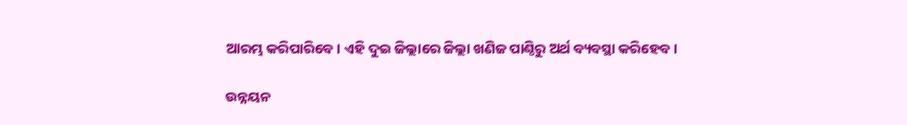ଆରମ୍ଭ କରିପାରିବେ। ଏହି ଦୁଇ ଜିଲ୍ଲାରେ ଜିଲ୍ଲା ଖଣିଜ ପାଣ୍ଠିରୁ ଅର୍ଥ ବ୍ୟବସ୍ଥା କରିହେବ।

ଉନ୍ନୟନ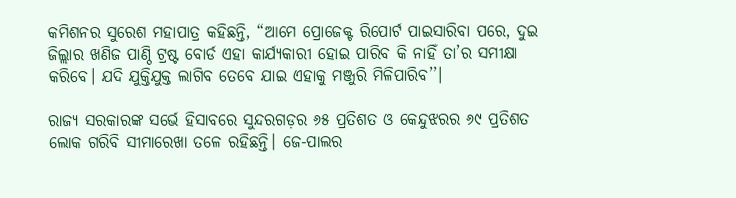କମିଶନର ସୁରେଶ ମହାପାତ୍ର କହିଛନ୍ତି, “ଆମେ ପ୍ରୋଜେକ୍ଟ ରିପୋର୍ଟ ପାଇସାରିବା ପରେ, ଦୁଇ ଜିଲ୍ଲାର ଖଣିଜ ପାଣ୍ଠି ଟ୍ରଷ୍ଟ ବୋର୍ଡ ଏହା କାର୍ଯ୍ୟକାରୀ ହୋଇ ପାରିବ କି ନାହିଁ ତା’ର ସମୀକ୍ଷା କରିବେ। ଯଦି ଯୁକ୍ତିଯୁକ୍ତ ଲାଗିବ ତେବେ ଯାଇ ଏହାକୁ ମଞ୍ଜୁରି ମିଳିପାରିବ’’।

ରାଜ୍ୟ ସରକାରଙ୍କ ସର୍ଭେ ହିସାବରେ ସୁନ୍ଦରଗଡ଼ର ୬୫ ପ୍ରତିଶତ ଓ କେନ୍ଦୁଝରର ୬୯ ପ୍ରତିଶତ ଲୋକ ଗରିବି ସୀମାରେଖା ତଳେ ରହିଛନ୍ତି। ଜେ-ପାଲର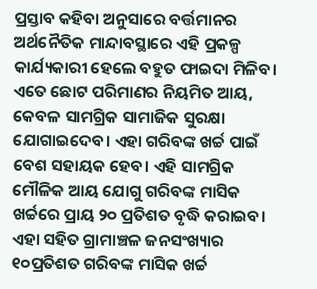ପ୍ରସ୍ତାବ କହିବା ଅନୁସାରେ ବର୍ତ୍ତମାନର ଅର୍ଥନୈତିକ ମାନ୍ଦାବସ୍ଥାରେ ଏହି ପ୍ରକଳ୍ପ କାର୍ଯ୍ୟକାରୀ ହେଲେ ବହୁତ ଫାଇଦା ମିଳିବ। ଏତେ ଛୋଟ ପରିମାଣର ନିୟମିତ ଆୟ, କେବଳ ସାମଗ୍ରିକ ସାମାଜିକ ସୁରକ୍ଷା ଯୋଗାଇଦେବ। ଏହା ଗରିବଙ୍କ ଖର୍ଚ୍ଚ ପାଇଁ ବେଶ ସହାୟକ ହେବ। ଏହି ସାମଗ୍ରିକ ମୌଳିକ ଆୟ ଯୋଗୁ ଗରିବଙ୍କ ମାସିକ ଖର୍ଚ୍ଚରେ ପ୍ରାୟ ୨୦ ପ୍ରତିଶତ ବୃଦ୍ଧି କରାଇବ। ଏହା ସହିତ ଗ୍ରାମାଞ୍ଚଳ ଜନସଂଖ୍ୟାର ୧୦ପ୍ରତିଶତ ଗରିବଙ୍କ ମାସିକ ଖର୍ଚ୍ଚ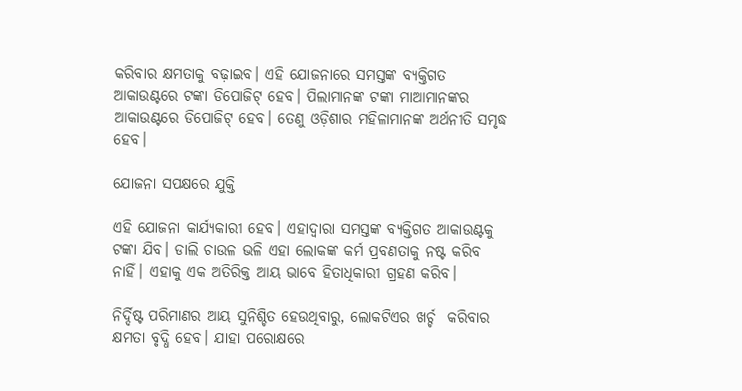କରିବାର କ୍ଷମତାକୁ ବଢ଼ାଇବ। ଏହି ଯୋଜନାରେ ସମସ୍ତଙ୍କ ବ୍ୟକ୍ତିଗତ ଆକାଉଣ୍ଟରେ ଟଙ୍କା ଡିପୋଜିଟ୍ ହେବ। ପିଲାମାନଙ୍କ ଟଙ୍କା ମାଆମାନଙ୍କର ଆକାଉଣ୍ଟରେ ଡିପୋଜିଟ୍ ହେବ। ତେଣୁ ଓଡ଼ିଶାର ମହିଳାମାନଙ୍କ ଅର୍ଥନୀତି ସମୃଦ୍ଧ ହେବ।

ଯୋଜନା ସପକ୍ଷରେ ଯୁକ୍ତି

ଏହି ଯୋଜନା କାର୍ଯ୍ୟକାରୀ ହେବ। ଏହାଦ୍ୱାରା ସମସ୍ତଙ୍କ ବ୍ୟକ୍ତିଗତ ଆକାଉଣ୍ଟକୁ ଟଙ୍କା ଯିବ। ଡାଲି ଚାଉଳ ଭଳି ଏହା ଲୋକଙ୍କ କର୍ମ ପ୍ରବଣତାକୁ ନଷ୍ଟ କରିବ ନାହିଁ। ଏହାକୁ ଏକ ଅତିରିକ୍ତ ଆୟ ଭାବେ ହିତାଧିକାରୀ ଗ୍ରହଣ କରିବ।

ନିର୍ଦ୍ଦିଷ୍ଟ ପରିମାଣର ଆୟ ସୁନିଶ୍ଚିତ ହେଉଥିବାରୁ, ଲୋକଟିଏର ଖର୍ଚ୍ଚ  କରିବାର କ୍ଷମତା ବୃଦ୍ଧି ହେବ। ଯାହା ପରୋକ୍ଷରେ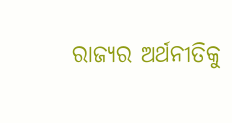ରାଜ୍ୟର ଅର୍ଥନୀତିକୁ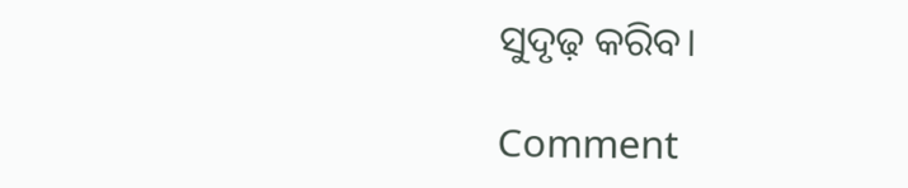ସୁଦୃଢ଼ କରିବ।

Comment